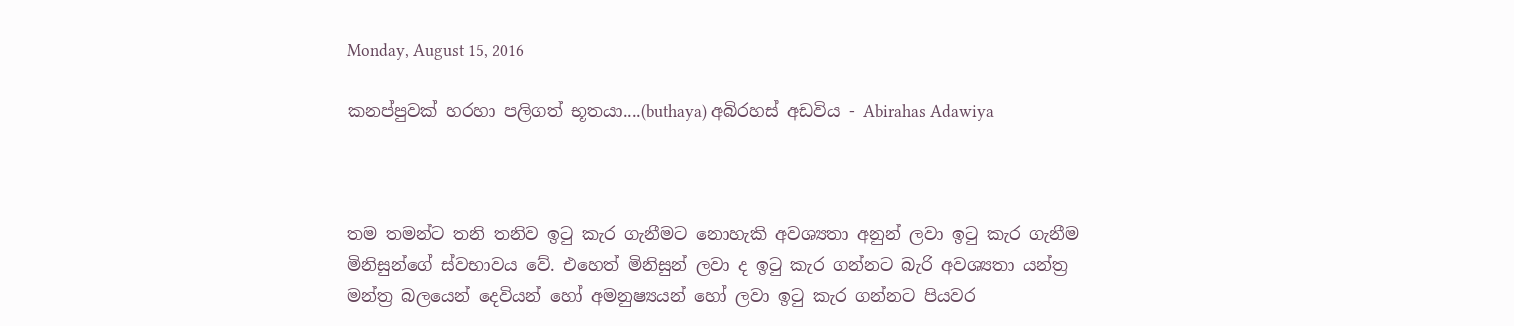Monday, August 15, 2016

කනප්පුවක් හරහා පලිගත් භූතයා....(buthaya) අබිරහස් අඩවිය - Abirahas Adawiya



තම තමන්ට තනි තනිව ඉටු කැර ගැනීමට නොහැකි අවශ්‍යතා අනුන් ලවා ඉටු කැර ගැනීම මිනිසුන්ගේ ස්වභාවය වේ. එහෙත් මිනිසුන් ලවා ද ඉටු කැර ගන්නට බැරි අවශ්‍යතා යන්ත්‍ර මන්ත්‍ර බලයෙන් දෙවියන් හෝ අමනුෂ්‍යයන් හෝ ලවා ඉටු කැර ගන්නට පියවර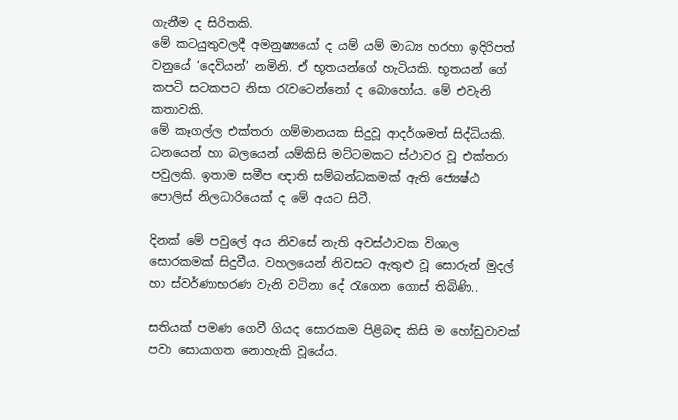ගැනීම ද සිරිතකි.
මේ කටයුතුවලදී අමනුෂ්‍යයෝ ද යම් යම් මාධ්‍ය හරහා ඉදිරිපත් වනුයේ ‘දෙවියන්’ නමිනි. ඒ භූතයන්ගේ හැටියකි. භූතයන් ගේ කපටි සටකපට නිසා රැවටෙන්නෝ ද බොහෝය. මේ එවැනි කතාවකි.
මේ කෑගල්ල එක්තරා ගම්මානයක සිදුවූ ආදර්ශමත් සිද්ධියකි. ධනයෙන් හා බලයෙන් යම්කිසි මට්ටමකට ස්ථාවර වූ එක්තරා පවුලකි. ඉතාම සමීප ඥාති සම්බන්ධකමක් ඇති ජ්‍යෙෂ්ඨ පොලිස් නිලධාරියෙක් ද මේ අයට සිටී.

දිනක් මේ පවුලේ අය නිවසේ නැති අවස්ථාවක විශාල සොරකමක් සිදුවීය. වහලයෙන් නිවසට ඇතුළු වූ සොරුන් මුදල් හා ස්වර්ණාභරණ වැනි වටිනා දේ රැගෙන ගොස් තිබිණි..

සතියක් පමණ ගෙවී ගියද සොරකම පිළිබඳ කිසි ම හෝඩුවාවක් පවා සොයාගත නොහැකි වූයේය.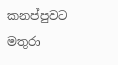කනප්පුවට මතුරා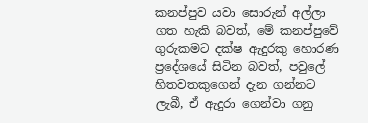කනප්පුව යවා සොරුන් අල්ලා ගත හැකි බවත්, මේ කනප්පුවේ ගුරුකමට දක්ෂ ඇදුරකු හොරණ ප්‍රදේශයේ සිටින බවත්, පවුලේ හිතවතකුගෙන් දැන ගන්නට ලැබී, ඒ ඇදුරා ගෙන්වා ගනු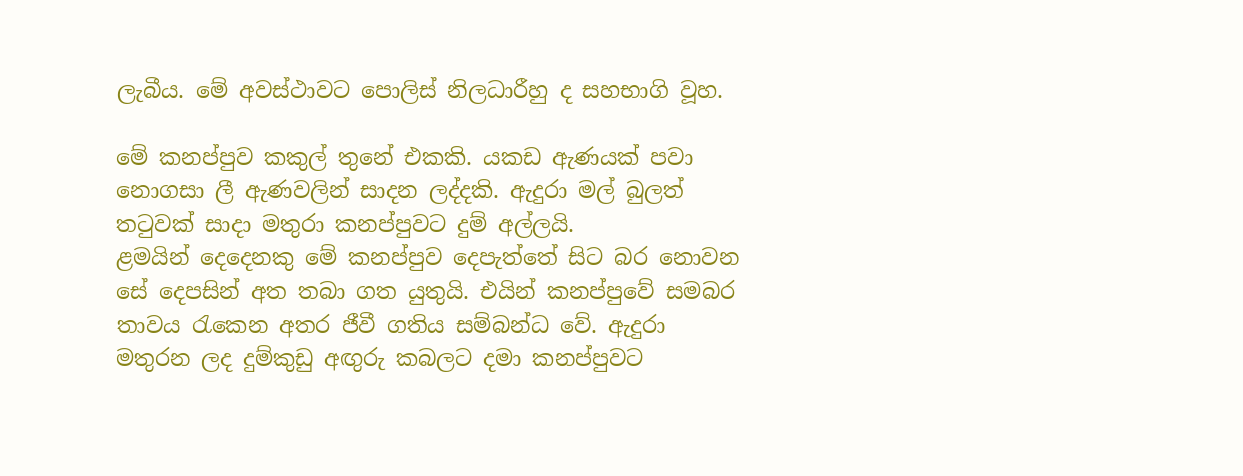ලැබීය. මේ අවස්ථාවට පොලිස් නිලධාරීහු ද සහභාගි වූහ.

මේ කනප්පුව කකුල් තුනේ එකකි. යකඩ ඇණයක් පවා නොගසා ලී ඇණවලින් සාදන ලද්දකි. ඇදුරා මල් බුලත් තටුවක් සාදා මතුරා කනප්පුවට දුම් අල්ලයි.
ළමයින් දෙදෙනකු මේ කනප්පුව දෙපැත්තේ සිට බර නොවන සේ දෙපසින් අත තබා ගත යුතුයි. එයින් කනප්පුවේ සමබර තාවය රැකෙන අතර ජීවී ගතිය සම්බන්ධ වේ. ඇදුරා මතුරන ලද දුම්කුඩු අඟුරු කබලට දමා කනප්පුවට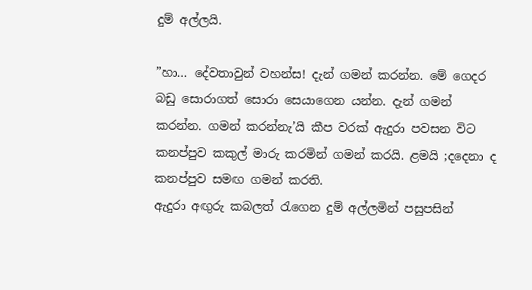දුම් අල්ලයි.

”හා… දේවතාවුන් වහන්ස! දැන් ගමන් කරන්න. මේ ගෙදර බඩු සොරාගත් සොරා සෙයාගෙන යන්න. දැන් ගමන් කරන්න. ගමන් කරන්නැ’යි කීප වරක් ඇදුරා පවසන විට කනප්පුව කකුල් මාරු කරමින් ගමන් කරයි. ළමයි ;දදෙනා ද කනප්පුව සමඟ ගමන් කරති.
ඇදුරා අඟුරු කබලත් රැගෙන දුම් අල්ලමින් පසුපසින්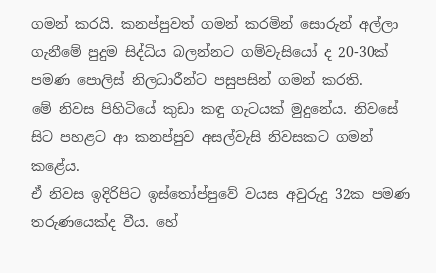ගමන් කරයි. කනප්පුවත් ගමන් කරමින් සොරුන් අල්ලා ගැනීමේ පුදුම සිද්ධිය බලන්නට ගම්වැසියෝ ද 20-30ක් පමණ පොලිස් නිලධාරීන්ට පසුපසින් ගමන් කරති.
මේ නිවස පිහිටියේ කුඩා කඳු ගැටයක් මුදුනේය. නිවසේ සිට පහළට ආ කනප්පුව අසල්වැසි නිවසකට ගමන් කළේය.
ඒ නිවස ඉදිරිපිට ඉස්තෝප්පුවේ වයස අවුරුදු 32ක පමණ තරුණයෙක්ද වීය. හේ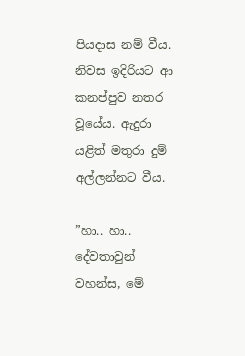පියදාස නම් වීය. නිවස ඉදිරියට ආ කනප්පුව නතර වූයේය. ඇදුරා යළිත් මතුරා දුම් අල්ලන්නට වීය.

”හා.. හා.. දේවතාවුන් වහන්ස, මේ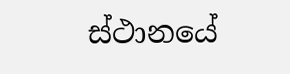ස්ථානයේ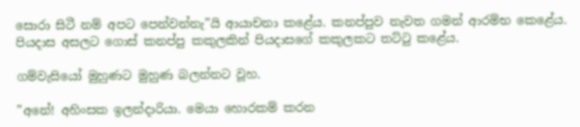සොරා සිටී නම් අපට පෙන්වන්නැ”යි ආයාචනා කළේය. කනප්පුව නැවත ගමන් ආරම්භ කෙළේය. පියදාස අසලට ගොස් කනප්පු කකුලකින් පියදාසගේ කකුලකට තට්ටු කළේය.

ගම්වැසියෝ මුහුණට මුහුණ බලන්නට වූහ.

”අනේ! අහිංසක ඉලන්දාරියා. මෙයා හොරකම් කරන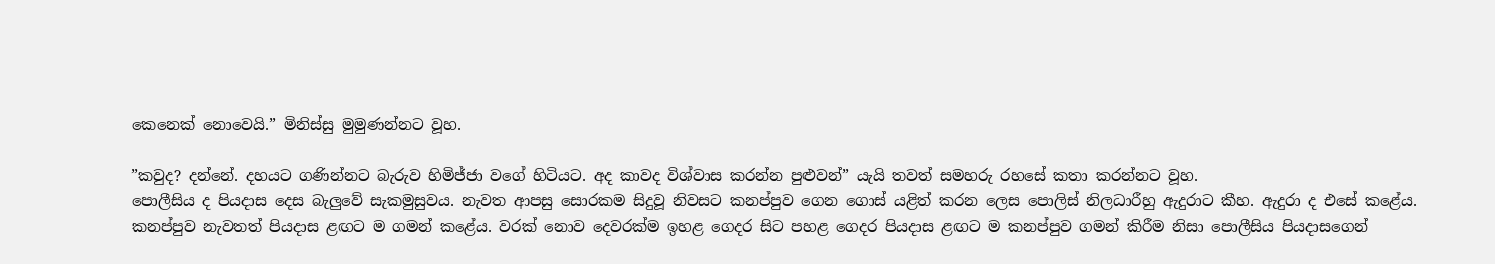කෙනෙක් නොවෙයි.” මිනිස්සු මුමුණන්නට වූහ.

”කවුද? දන්නේ. දහයට ගණින්නට බැරුව හිමිජ්ජා වගේ හිටියට. අද කාවද විශ්වාස කරන්න පුළුවන්” යැයි තවත් සමහරු රහසේ කතා කරන්නට වූහ.
පොලීසිය ද පියදාස දෙස බැලුවේ සැකමුසුවය. නැවත ආපසු සොරකම සිදුවූ නිවසට කනප්පුව ගෙන ගොස් යළිත් කරන ලෙස පොලිස් නිලධාරීහු ඇදුරාට කීහ. ඇදුරා ද එසේ කළේය.
කනප්පුව නැවතත් පියදාස ළඟට ම ගමන් කළේය. වරක් නොව දෙවරක්ම ඉහළ ගෙදර සිට පහළ ගෙදර පියදාස ළඟට ම කනප්පුව ගමන් කිරීම නිසා පොලීසිය පියදාසගෙන්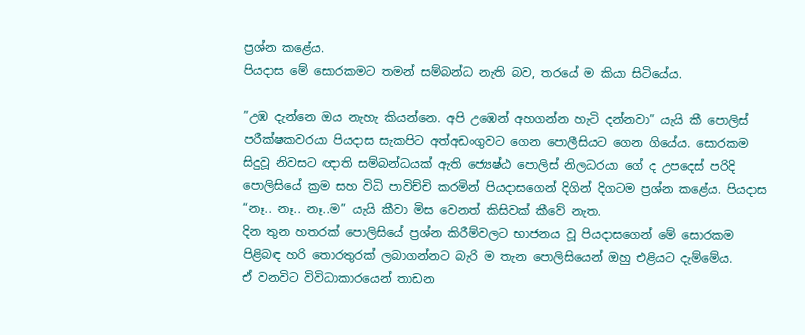ප්‍රශ්න කළේය.
පියදාස මේ සොරකමට තමන් සම්බන්ධ නැති බව, තරයේ ම කියා සිටියේය.

”උඹ දැන්නෙ ඔය නැහැ කියන්නෙ. අපි උඹෙන් අහගන්න හැටි දන්නවා” යැයි කී පොලිස් පරීක්ෂකවරයා පියදාස සැකපිට අත්අඩංගුවට ගෙන පොලීසියට ගෙන ගියේය. සොරකම සිදුවූ නිවසට ඥාති සම්බන්ධයක් ඇති ජ්‍යෙෂ්ඨ පොලිස් නිලධරයා ගේ ද උපදෙස් පරිදි පොලිසියේ ක්‍රම සහ විධි පාවිච්චි කරමින් පියදාසගෙන් දිගින් දිගටම ප්‍රශ්න කළේය. පියදාස “නෑ.. නෑ.. නෑ..ම” යැයි කීවා මිස වෙනත් කිසිවක් කීවේ නැත.
දින තුන හතරක් පොලිසියේ ප්‍රශ්න කිරීම්වලට භාජනය වූ පියදාසගෙන් මේ සොරකම පිළිබඳ හරි තොරතුරක් ලබාගන්නට බැරි ම තැන පොලිසියෙන් ඔහු එළියට දැම්මේය.
ඒ වනවිට විවිධාකාරයෙන් තාඩන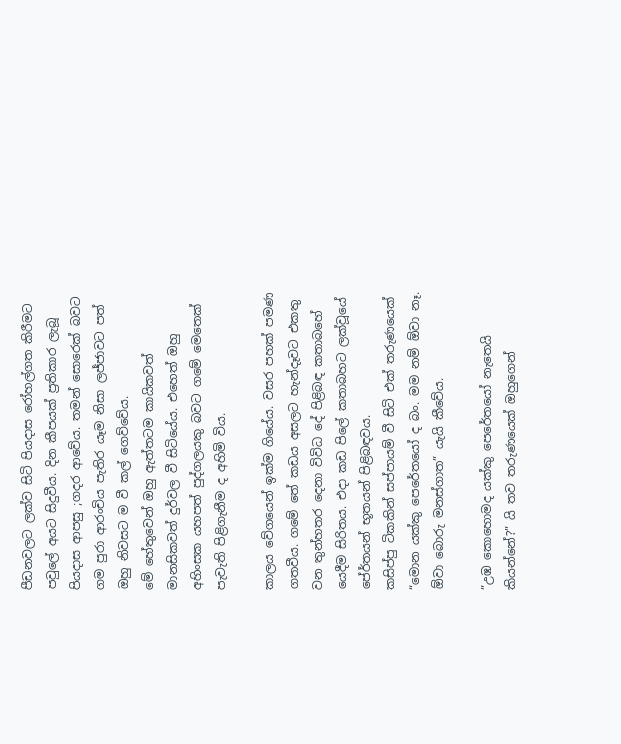පීඩනවලට ලක්ව සිටි පියදාස රෝහල්ගත කිරීමට පවුලේ අයට සිදුවීය. දින කීපයක් ප්‍රතිකාර ලැබූ පියදාස ආපසු ;ගදර ආවේය. තමන් සොරෙක් බවට ගම පුරා ආරංචිය පැතිර යෑම නිසා ලජ්ජාවට පත් ඔහු නිවසට ම වී කල් ගෙව්වේය.
මේ හේතුවෙන් ඔහු ඇත්තටම කායිකවත් මානසිකවත් දුර්වල වී සිටියේය. එහෙත් ඔහු අහිංසක යහපත් පුද්ගලයකු බවට ගමේ මෙතෙක් පැවැති පිළිගැනීම ද අහිමි විය.

කාලය වේගයෙන් ඉක්ම ගියේය. වසර පහක් පමණ ගතවීය. ගමේ තේ කඩය අසලට හැන්දෑවට එකතු වන තුන්හතර දෙනා විවිධ දේ පිළිබඳ කතාබහේ යෙදීම සිරිතය. එදා කඩ පිලේ කතාබහට ලක්වූයේ පේ‍ර්තයන් භූතයන් පිළිබඳවය.
කසිප්පු ටිකකින් සප්පායම් වී සිටි එක් තරුණයෙක් “මොන යක්කු පෙරේතයෝ ද බං. මම නම් ඕවා නෑ. ඕවා බොරු මනස්ගාත” යැයි කීවේය.

”උඹ කොහොමද යක්කු පෙරේතයෝ නැතෙයි කියන්නේ?” යි තව තරුණයෙක් ඔහුගෙන්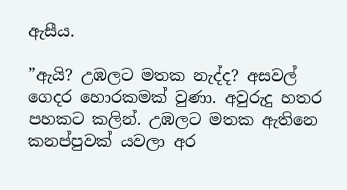ඇසීය.

”ඇයි? උඹලට මතක නැද්ද? අසවල් ගෙදර හොරකමක් වුණා. අවුරුදු හතර පහකට කලින්. උඹලට මතක ඇතිනෙ කනප්පුවක් යවලා අර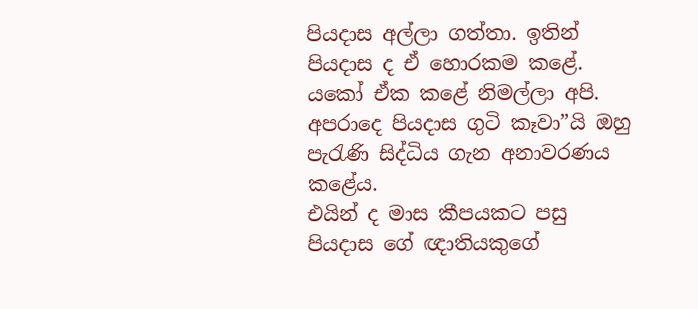පියදාස අල්ලා ගත්තා. ඉතින් පියදාස ද ඒ හොරකම කළේ.
යකෝ ඒක කළේ නිමල්ලා අපි. අපරාදෙ පියදාස ගුටි කෑවා”යි ඔහු පැරැණි සිද්ධිය ගැන අනාවරණය කළේය.
එයින් ද මාස කීපයකට පසු පියදාස ගේ ඥාතියකුගේ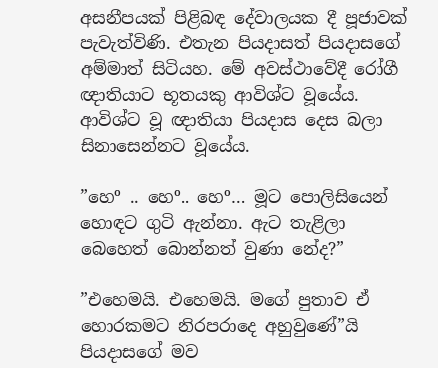අසනීපයක් පිළිබඳ දේවාලයක දී පූජාවක් පැවැත්විණි. එතැන පියදාසත් පියදාසගේ අම්මාත් සිටියහ. මේ අවස්ථාවේදී රෝගී ඥාතියාට භූතයකු ආවිශ්ට වූයේය. ආවිශ්ට වූ ඥාතියා පියදාස දෙස බලා සිනාසෙන්නට වූයේය.

”හෙº .. හෙº.. හෙº… මූට පොලිසියෙන් හොඳට ගුටි ඇන්නා. ඇට තැළිලා බෙහෙත් බොන්නත් වුණා නේද?”

”එහෙමයි. එහෙමයි. මගේ පුතාව ඒ හොරකමට නිරපරාදෙ අහුවුණේ”යි පියදාසගේ මව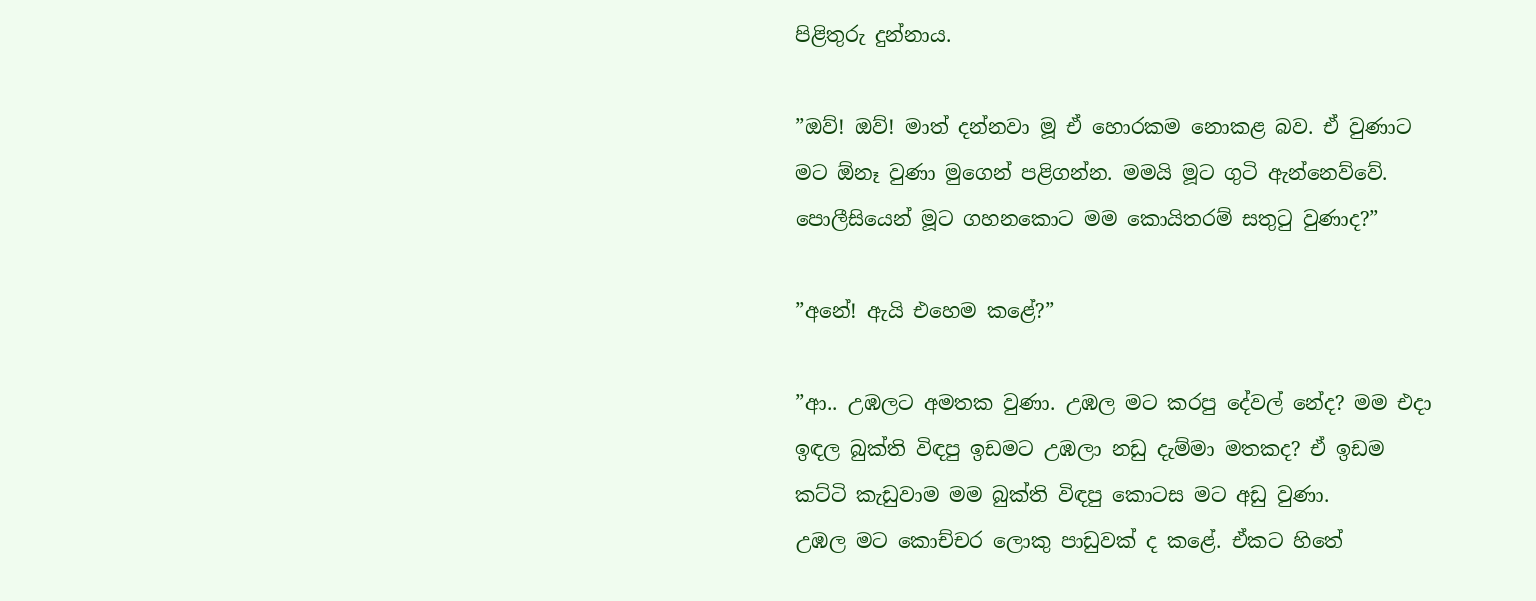පිළිතුරු දුන්නාය.

”ඔව්! ඔව්! මාත් දන්නවා මූ ඒ හොරකම නොකළ බව. ඒ වුණාට මට ඕනෑ වුණා මුගෙන් පළිගන්න. මමයි මූට ගුටි ඇන්නෙව්වේ. පොලීසියෙන් මූට ගහනකොට මම කොයිතරම් සතුටු වුණාද?”

”අනේ! ඇයි එහෙම කළේ?”

”ආ.. උඹලට අමතක වුණා. උඹල මට කරපු දේවල් නේද? මම එදා ඉඳල බුක්ති විඳපු ඉඩමට උඹලා නඩු දැම්මා මතකද? ඒ ඉඩම කට්ටි කැඩුවාම මම බුක්ති විඳපු කොටස මට අඩු වුණා.
උඹල මට කොච්චර ලොකු පාඩුවක් ද කළේ. ඒකට හිතේ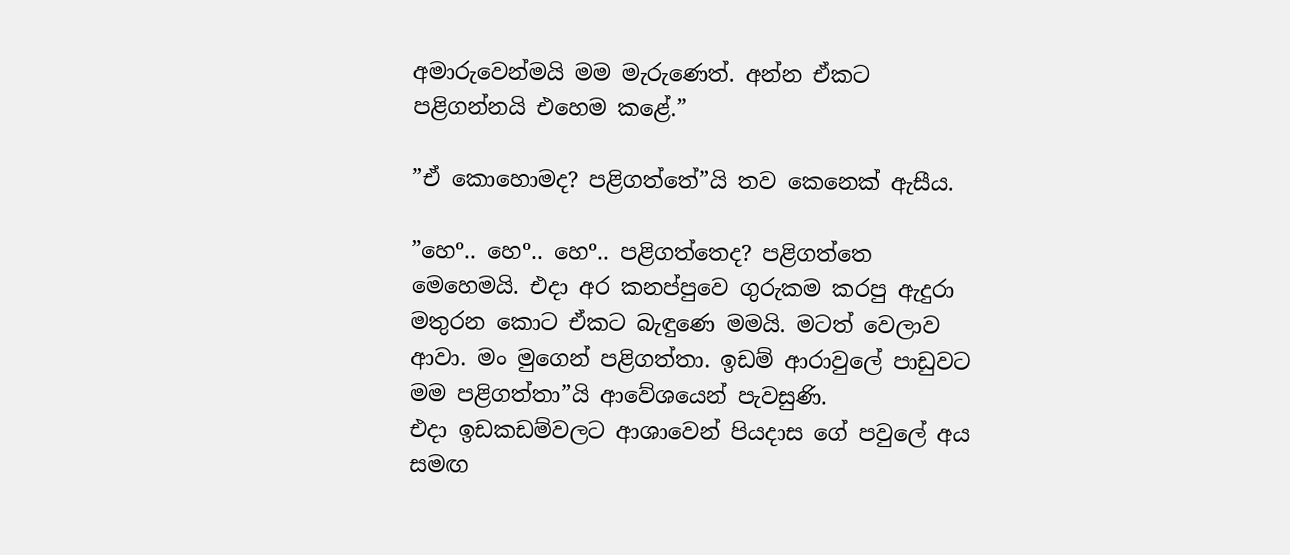අමාරුවෙන්මයි මම මැරුණෙත්. අන්න ඒකට පළිගන්නයි එහෙම කළේ.”

”ඒ කොහොමද? පළිගත්තේ”යි තව කෙනෙක් ඇසීය.

”හෙº.. හෙº.. හෙº.. පළිගත්තෙද? පළිගත්තෙ මෙහෙමයි. එදා අර කනප්පුවෙ ගුරුකම කරපු ඇදුරා මතුරන කොට ඒකට බැඳුණෙ මමයි. මටත් වෙලාව ආවා. මං මුගෙන් පළිගත්තා. ඉඩම් ආරාවුලේ පාඩුවට මම පළිගත්තා”යි ආවේශයෙන් පැවසුණි.
එදා ඉඩකඩම්වලට ආශාවෙන් පියදාස ගේ පවුලේ අය සමඟ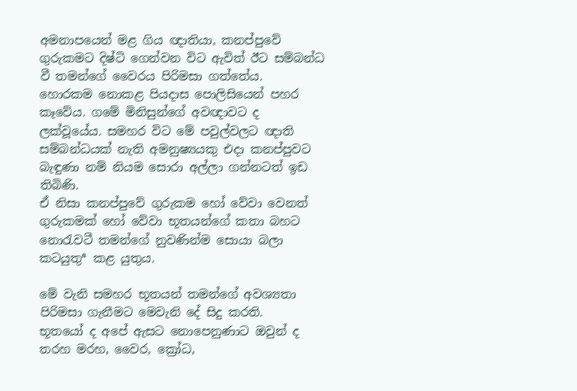අමනාපයෙන් මළ ගිය ඥාතියා, කනප්පුවේ ගුරුකමට දිෂ්ටි ගෙන්වන විට ඇවිත් ඊට සම්බන්ධ වී තමන්ගේ වෛරය පිරිමසා ගත්තේය.
හොරකම නොකළ පියදාස පොලිසියෙන් පහර කෑවේය. ගමේ මිනිසුන්ගේ අවඥාවට ද ලක්වූයේය. සමහර විට මේ පවුල්වලට ඥාති සම්බන්ධයක් නැති අමනුෂ්‍යයකු එදා කනප්පුවට බැඳුණා නම් නියම සොරා අල්ලා ගන්නටත් ඉඩ තිබිණි.
ඒ නිසා කනප්පුවේ ගුරුකම හෝ වේවා වෙනත් ගුරුකමක් හෝ වේවා භූතයන්ගේ කතා බහට නොරැවටී තමන්ගේ නුවණින්ම සොයා බලා කටයුතුª කළ යුතුය.

මේ වැනි සමහර භූතයන් තමන්ගේ අවශ්‍යතා පිරිමසා ගැනීමට මෙවැනි දේ සිදු කරති.
භූතයෝ ද අපේ ඇසට නොපෙනුණාට ඔවුන් ද තරහ මරහ, වෛර, ක්‍රෝධ,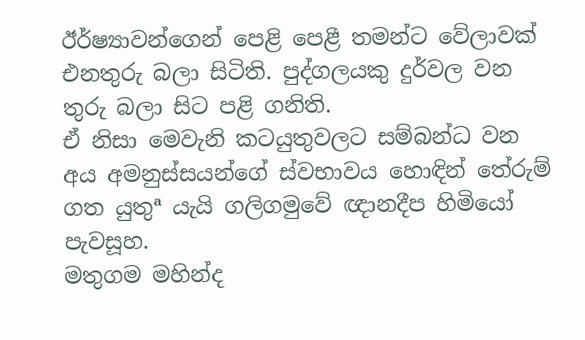ඊර්ෂ්‍යාවන්ගෙන් පෙළි පෙළී තමන්ට වේලාවක් එනතුරු බලා සිටිති. පුද්ගලයකු දුර්වල වන තුරු බලා සිට පළි ගනිති.
ඒ නිසා මෙවැනි කටයුතුවලට සම්බන්ධ වන අය අමනුස්සයන්ගේ ස්වභාවය හොඳින් තේරුම් ගත යුතුª යැයි ගලිගමුවේ ඥානදීප හිමියෝ පැවසූහ.
මතුගම මහින්ද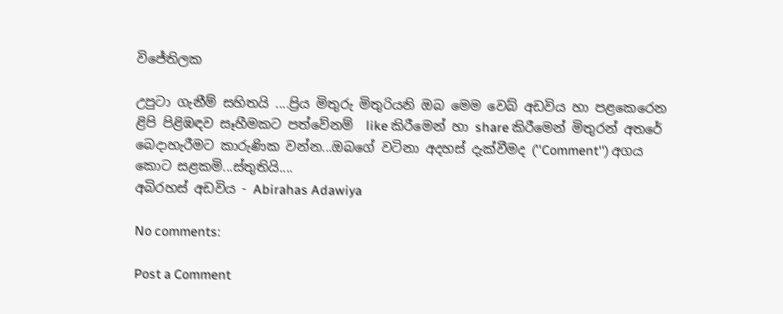විජේතිලක

උපුටා ගැනීම් සහිතයි ....ප්‍රිය මිතුරු මිතුරියනි ඔබ මෙම වෙබ් අඩවිය හා පළකෙරෙන ළිපි පිළිඹඳව සෑහීමකට පත්වේනම්  like කිරීමෙන් හා share කිරීමෙන් මිතුරන් අතරේ බෙදාහැරීමට කාරුණික වන්න...ඔබගේ වටිනා අදහස් දැක්වීමද (''Comment'') අගය කොට සළකමි...ස්තුතියි....
අබිරහස් අඩවිය - Abirahas Adawiya

No comments:

Post a Comment